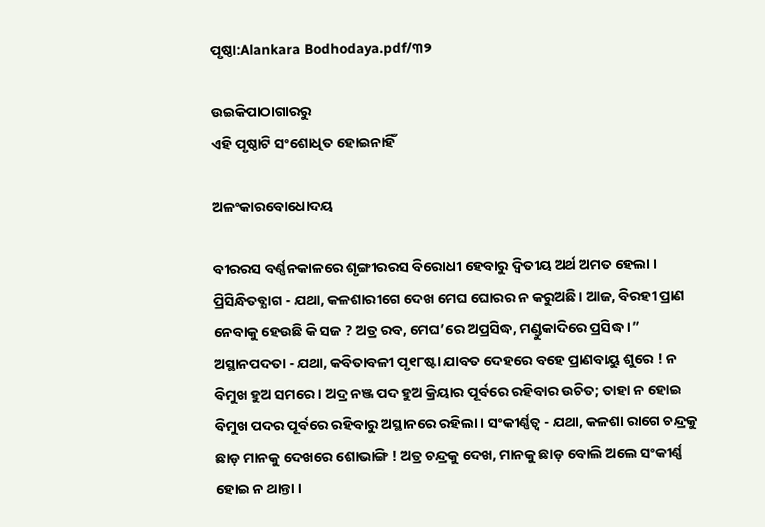ପୃଷ୍ଠା:Alankara Bodhodaya.pdf/୩୨

ଉଇକିପାଠାଗାର‌ରୁ
ଏହି ପୃଷ୍ଠାଟି ସଂଶୋଧିତ ହୋଇନାହିଁ

ଅଳଂକାରବୋଧୋଦୟ

ବୀରରସ ବର୍ଣ୍ଣନକାଳରେ ଶୃଙ୍ଗୀରରସ ବିରୋଧୀ ହେବାରୁ ଦ୍ବିତୀୟ ଅର୍ଥ ଅମତ ହେଲା । ପ୍ରିସିନ୍ଧିତବ୍ଯାଗ - ଯଥା, କଳଶାରୀଗେ ଦେଖ ମେଘ ଘୋରର ନ କରୁଅଛି। ଆଜ, ବିରହୀ ପ୍ରାଣ ନେବାକୁ ହେଉଛି କି ସଜ ? ଅତ୍ର ରବ, ମେଘ’ରେ ଅପ୍ରସିଦ୍ଧ, ମଣ୍ଡୁକାଦିରେ ପ୍ରସିଦ୍ଧ ।” ଅସ୍ଥାନପଦତା - ଯଥା, କବିତାବଳୀ ପୃ୧୮ଷ୍ଟା ଯାବତ ଦେହରେ ବହେ ପ୍ରାଣବାୟୁ ଶୁରେ ! ନ ବିମୁଖ ହୁଅ ସମରେ । ଅଦ୍ର ନଞ୍ଜ ପଦ ହୁଅ କ୍ରିୟାର ପୂର୍ବରେ ରହିବାର ଉଚିତ; ତାହା ନ ହୋଇ ବିମୁଖ ପଦର ପୂର୍ବରେ ରହିବାରୁ ଅସ୍ଥାନରେ ରହିଲା । ସଂକୀର୍ଣ୍ଣତ୍ବ - ଯଥା, କଳଶା ରାଗେ ଚନ୍ଦ୍ରକୁ ଛାଡ଼ ମାନକୁ ଦେଖରେ ଶୋଭାଙ୍ଗି ! ଅତ୍ର ଚନ୍ଦ୍ରକୁ ଦେଖ, ମାନକୁ ଛାଡ଼ ବୋଲି ଅଲେ ସଂକୀର୍ଣ୍ଣ ହୋଇ ନ ଥାନ୍ତା ।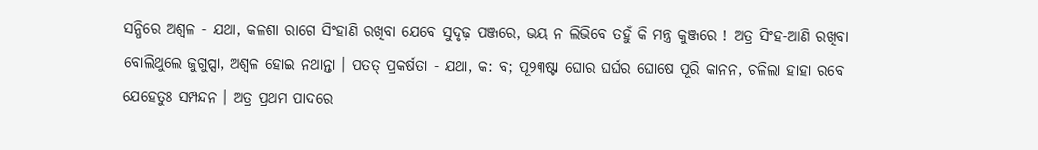ସନ୍ଧିରେ ଅଶ୍ବଳ - ଯଥା, କଳଶା ରାଗେ ସିଂହାଣି ରଖିବା ଯେବେ ସୁଦୃଢ଼ ପଞ୍ଜରେ, ଭୟ ନ ଲିଭିବେ ତହୁଁ କି ମନ୍ତ୍ର କୁଞ୍ଜରେ ! ଅତ୍ର ସିଂହ-ଆଣି ରଖିବା ବୋଲିଥୁଲେ ଜୁଗୁପ୍ସା, ଅଶ୍ବଳ ହୋଇ ନଥାନ୍ତା । ପତତ୍ ପ୍ରକର୍ଷତା - ଯଥା, କ: ବ; ପୂ୨୩ଷ୍ଟା ଘୋର ଘର୍ଘର ଘୋଷେ ପୂରି କାନନ, ଚଳିଲା ହାହା ରବେ ଯେହେତୁଃ ସମ୍ପନ୍ଦନ । ଅତ୍ର ପ୍ରଥମ ପାଦରେ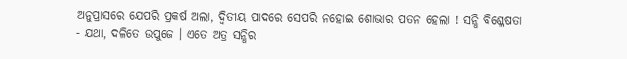ଅନୁପ୍ରାସରେ ଯେପରି ପ୍ରକର୍ଷ ଅଲା, ଦ୍ବିତୀୟ ପାଦରେ ସେପରି ନହୋଇ ଶୋଭାର ପତନ ହେଲା ! ସନ୍ଧି ବିଶ୍ଳେଷତା - ଯଥା, ଦଳିତେ ଉପୁଜେ । ଏତେ ଅତ୍ର ସନ୍ଧିର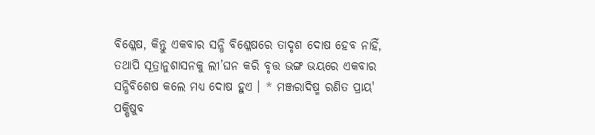ବିଶ୍ଳେଷ, କିନ୍ତୁ ଏକବାର ସନ୍ଧି ବିଶ୍ଳେଷରେ ତାଦୃଶ ଦୋଷ ହେବ ନାହିଁ, ତଥାପି ସୂତ୍ରାନୁଶାସନକୁ ଲୀ’ଘନ କରି ବୃତ୍ତ ଭଙ୍ଗ ଭୟରେ ଏକବାର ସନ୍ଧିବିଶେଷ କଲେ ମଧ୍ୟ ଦୋଷ ହୁଏ । * ମଞ୍ଜରାଦିଷ୍ମ ରଣିତ ପ୍ରାୟ' ପକ୍ଷିଷୁବ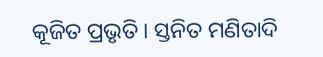କୂଜିତ ପ୍ରଭୃତି । ସ୍ତନିତ ମଣିତାଦି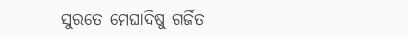ସୁରତେ ମେଘାଦିଷୁ ଗର୍ଜିତ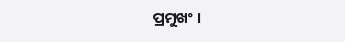ପ୍ରମୁଖଂ ।